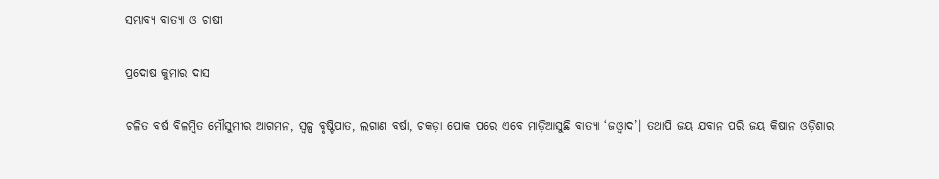ସମ୍ଭାବ୍ୟ ବାତ୍ୟା ଓ ଚାଷୀ

ପ୍ରଦୋଷ କୁମାର ଦାସ

ଚଳିତ ବର୍ଷ ବିଳମ୍ବିତ ମୌସୁମୀର ଆଗମନ, ସ୍ବଳ୍ପ ବୃଷ୍ଟିପାତ, ଲଗାଣ ବର୍ଷା, ଚକଡ଼ା ପୋକ ପରେ ଏବେ ମାଡ଼ିଆସୁଛି ବାତ୍ୟା ‘ଜଓ୍ବାଦ’। ତଥାପି ଜୟ ଯବାନ ପରି ଜୟ କିଷାନ ଓଡ଼ିଶାର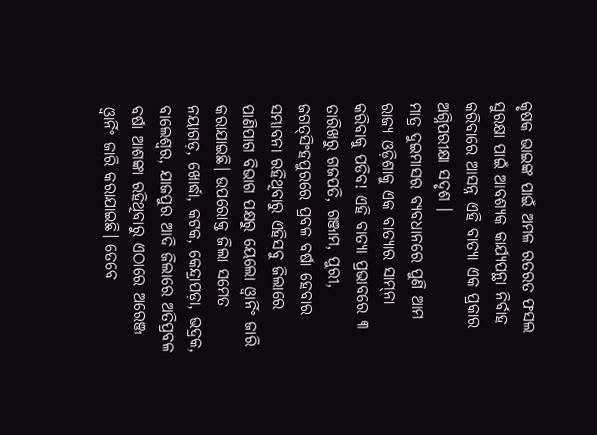କୃଷକ ଭାଇଙ୍କ ପାଇଁ ଅମଳ ରତରତ ଫସଲ ସୁରକ୍ଷା ପାଇଁ ଆବଶ୍ୟକ କାର୍ଯ୍ୟପନ୍ଥା ନିର୍ବାହ କରିବାରେ ଆସନ୍ନ ଏହି ବାତ୍ୟା ଏକ ପ୍ରକାର ଅଗ୍ନିପରୀକ୍ଷା ସଦୃଶ ।
ମାତ୍ର ଦୁଇମାସର ବ୍ୟବଧାନରେ ପୁଣି ଆମ ରାଜ୍ୟ ଓଡ଼ିଶାକୁ ଏକ ବାତ୍ୟାର ସାମ୍‌ନା କରିବାକୁ ପଡିବ! ଏହି ବାତ୍ୟା ପ୍ରଭାବରେ ୩ ତାରିଖରୁ ଗଜପତି, ଗଞ୍ଜାମ, ପୁରୀ, ଜଗତ୍‌ସିଂହପୁରରେ ପ୍ରବଳ ବର୍ଷା ହେବାର ସମ୍ଭାବନା ରହିଥିବାରୁ ଏହିସବୁ ଜିଲାରେ ପାଣିପାଗ ବିଭାଗ ପକ୍ଷରୁ ୟେଲୋ ଓ୍ବାର୍ନିଂ ଜାରି କରାଯାଇଛି। ଉପରୋକ୍ତ ଜିଲା ସମେତ ନୟାଗଡ଼, ଖୋର୍ଦ୍ଧା, କଟକ, କେନ୍ଦ୍ରାପଡ଼ା, ଭଦ୍ରକ, ବାଲେଶ୍ବର, ଯାଜପୁର ଆଦି ଜିଲାରେ ଅତିପ୍ରବଳ ବର୍ଷା ଆଶଙ୍କା ରହିଥିବାରୁ ଏଠାରେ ଅରେଞ୍ଜ ଓ୍ବାର୍ନିଂ ଜାରି କରାଯାଇଛି। ତେବେ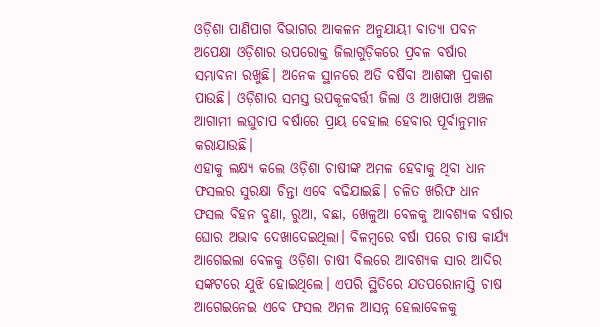ଓଡ଼ିଶା ପାଣିପାଗ ବିଭାଗର ଆକଳନ ଅନୁଯାୟୀ ବାତ୍ୟା ପବନ ଅପେକ୍ଷା ଓଡ଼ିଶାର ଉପରୋକ୍ତ ଜିଲାଗୁଡ଼ିକରେ ପ୍ରବଳ ବର୍ଷାର ସମ୍ଭାବନା ରଖୁଛି। ଅନେକ ସ୍ଥାନରେ ଅତି ବର୍ଷିବା ଆଶଙ୍କା ପ୍ରକାଶ ପାଉଛି। ଓଡ଼ିଶାର ସମସ୍ତ ଉପକୂଳବର୍ତ୍ତୀ ଜିଲା ଓ ଆଖପାଖ ଅଞ୍ଚଳ ଆଗାମୀ ଲଘୁଚାପ ବର୍ଷାରେ ପ୍ରାୟ ବେହାଲ ହେବାର ପୂର୍ବାନୁମାନ କରାଯାଉଛି।
ଏହାକୁ ଲକ୍ଷ୍ୟ କଲେ ଓଡ଼ିଶା ଚାଷୀଙ୍କ ଅମଳ ହେବାକୁ ଥିବା ଧାନ ଫସଲର ସୁରକ୍ଷା ଚିନ୍ତା ଏବେ ବଢିଯାଇଛି। ଚଳିତ ଖରିଫ ଧାନ ଫସଲ ବିହନ ବୁଣା, ରୁଆ, ବଛା, ଖେଳୁଆ ବେଳକୁ ଆବଶ୍ୟକ ବର୍ଷାର ଘୋର ଅଭାବ ଦେଖାଦେଇଥିଲା। ବିଳମ୍ବରେ ବର୍ଷା ପରେ ଚାଷ କାର୍ଯ୍ୟ ଆଗେଇଲା ବେଳକୁ ଓଡ଼ିଶା ଚାଷୀ ବିଲରେ ଆବଶ୍ୟକ ସାର ଆଦିର ସଙ୍କଟରେ ଯୁଝି ହୋଇଥିଲେ। ଏପରି ସ୍ଥିତିରେ ଯତପରୋନାସ୍ତି ଚାଷ ଆଗେଇନେଇ ଏବେ ଫସଲ ଅମଳ ଆସନ୍ନ ହେଲାବେଳକୁ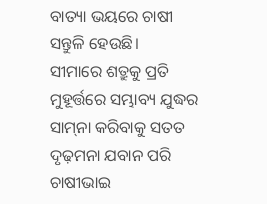ବାତ୍ୟା ଭୟରେ ଚାଷୀ ସନ୍ତୁଳି ହେଉଛି।
ସୀମାରେ ଶତ୍ରୁକୁ ପ୍ରତି ମୁହୂର୍ତ୍ତରେ ସମ୍ଭାବ୍ୟ ଯୁଦ୍ଧର ସାମ୍‌ନା କରିବାକୁ ସତତ ଦୃଢ଼ମନା ଯବାନ ପରି ଚାଷୀଭାଇ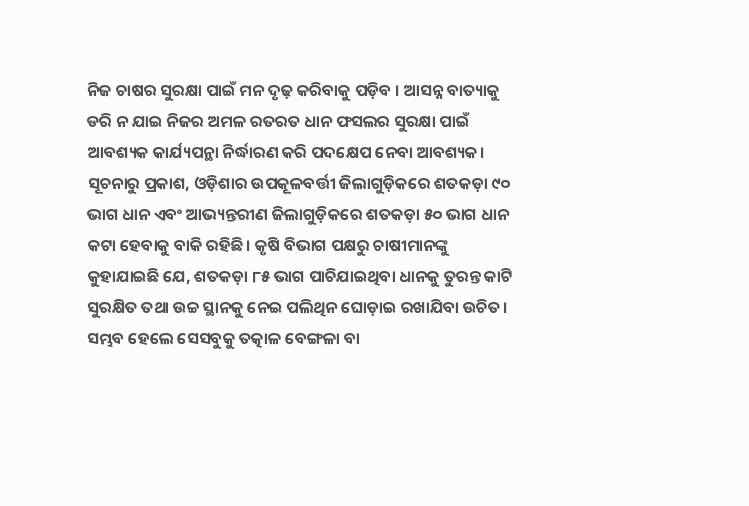ନିଜ ଚାଷର ସୁରକ୍ଷା ପାଇଁ ମନ ଦୃଢ଼ କରିବାକୁ ପଡ଼ିବ । ଆସନ୍ନ ବାତ୍ୟାକୁ ଡରି ନ ଯାଇ ନିଜର ଅମଳ ରତରତ ଧାନ ଫସଲର ସୁରକ୍ଷା ପାଇଁ ଆବଶ୍ୟକ କାର୍ଯ୍ୟପନ୍ଥା ନିର୍ଦ୍ଧାରଣ କରି ପଦକ୍ଷେପ ନେବା ଆବଶ୍ୟକ।
ସୂଚନାରୁ ପ୍ରକାଶ, ଓଡ଼ିଶାର ଉପକୂଳବର୍ତ୍ତୀ ଜିଲାଗୁଡ଼ିକରେ ଶତକଡ଼ା ୯୦ ଭାଗ ଧାନ ଏବଂ ଆଭ୍ୟନ୍ତରୀଣ ଜିଲାଗୁଡ଼ିକରେ ଶତକଡ଼ା ୫୦ ଭାଗ ଧାନ କଟା ହେବାକୁ ବାକି ରହିଛି। କୃଷି ବିଭାଗ ପକ୍ଷରୁ ଚାଷୀମାନଙ୍କୁ କୁହାଯାଇଛି ଯେ, ଶତକଡ଼ା ୮୫ ଭାଗ ପାଚିଯାଇଥିବା ଧାନକୁ ତୁରନ୍ତ କାଟି ସୁରକ୍ଷିତ ତଥା ଉଚ୍ଚ ସ୍ଥାନକୁ ନେଇ ପଲିଥିନ ଘୋଡ଼ାଇ ରଖାଯିବା ଉଚିତ। ସମ୍ଭବ ହେଲେ ସେସବୁକୁ ତତ୍କାଳ ବେଙ୍ଗଳା ବା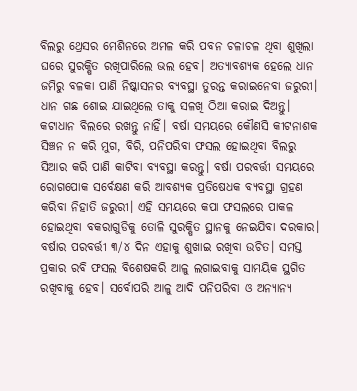ବିଲରୁ ଥ୍ରେସର ମେଶିନରେ ଅମଳ କରି ପବନ ଚଳାଚଳ ଥିବା ଶୁଖିଲା ଘରେ ସୁରକ୍ଷିତ ରଖିପାରିଲେ ଭଲ ହେବ। ଅତ୍ୟାବଶ୍ୟକ ହେଲେ ଧାନ ଜମିରୁ ବଳକା ପାଣି ନିଷ୍କାସନର ବ୍ୟବସ୍ଥା ତୁରନ୍ତ କରାଇନେବା ଜରୁରୀ। ଧାନ ଗଛ ଶୋଇ ଯାଇଥିଲେ ତାକୁ ସଳଖି ଠିଆ କରାଇ ଦିଅନ୍ତୁ। କଟାଧାନ ବିଲରେ ରଖନ୍ତୁ ନାହିଁ। ବର୍ଷା ସମୟରେ କୌଣସି କୀଟନାଶକ ସିଞ୍ଚନ ନ କରି ମୁଗ, ବିରି, ପନିପରିବା ଫସଲ ହୋଇଥିବା ବିଲରୁ ସିଆର କରି ପାଣି କାଟିବା ବ୍ୟବସ୍ଥା କରନ୍ତୁ। ବର୍ଷା ପରବର୍ତ୍ତୀ ସମୟରେ ରୋଗପୋକ ସର୍ବେକ୍ଷଣ କରି ଆବଶ୍ୟକ ପ୍ରତିଷେଧକ ବ୍ୟବସ୍ଥା ଗ୍ରହଣ କରିବା ନିହାତି ଜରୁରୀ। ଏହି ସମୟରେ କପା ଫସଲରେ ପାକଳ ହୋଇଥିବା ବକରାଗୁଡିକୁ ତୋଳି ସୁରକ୍ଷିତ ସ୍ଥାନକୁ ନେଇଯିବା ଦରକାର। ବର୍ଷାର ପରବର୍ତ୍ତୀ ୩/୪ ଦିନ ଏହାକୁ ଶୁଖାଇ ରଖିବା ଉଚିତ। ସମସ୍ତ ପ୍ରକାର ରବି ଫସଲ ବିଶେଷକରି ଆଳୁ ଲଗାଇବାକୁ ସାମୟିକ ସ୍ଥଗିତ ରଖିବାକୁ ହେବ। ସର୍ବୋପରି ଆଳୁ ଆଦି ପନିପରିବା ଓ ଅନ୍ୟାନ୍ୟ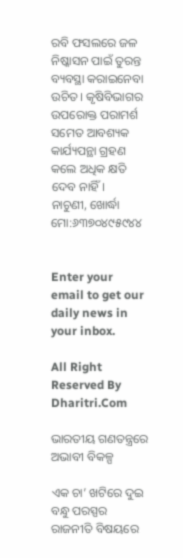ରବି ଫସଲରେ ଜଳ ନିଷ୍କାସନ ପାଇଁ ତୁରନ୍ତ ବ୍ୟବସ୍ଥା କରାଇନେବା ଉଚିତ। କୃଷିବିଭାଗର ଉପରୋକ୍ତ ପରାମର୍ଶ ସମେତ ଆବଶ୍ୟକ କାର୍ଯ୍ୟପନ୍ଥା ଗ୍ରହଣ କଲେ ଅଧିକ କ୍ଷତି ଦେବ ନାହିଁ।
ନାଚୁଣୀ, ଖୋର୍ଦ୍ଧା
ମୋ:୬୩୭୦୪୯୫୯୪୪


Enter your email to get our daily news in your inbox.

All Right Reserved By Dharitri.Com

ଭାରତୀୟ ଗଣତନ୍ତ୍ରରେ ଅଭାବୀ ବିକଳ୍ପ

ଏକ ଚା’ ଖଟିରେ ଦୁଇ ବନ୍ଧୁ ପରସ୍ପର ରାଜନୀତି ବିଷୟରେ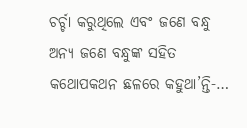ଚର୍ଚ୍ଚା କରୁଥିଲେ ଏବଂ ଜଣେ ବନ୍ଧୁ ଅନ୍ୟ ଜଣେ ବନ୍ଧୁଙ୍କ ସହିତ କଥୋପକଥନ ଛଳରେ କହୁଥା’ନ୍ତି-…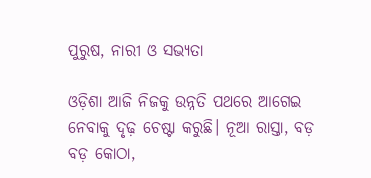ପୁରୁଷ, ନାରୀ ଓ ସଭ୍ୟତା

ଓଡ଼ିଶା ଆଜି ନିଜକୁ ଉନ୍ନତି ପଥରେ ଆଗେଇ ନେବାକୁ ଦୃଢ଼ ଚେଷ୍ଟା କରୁଛି। ନୂଆ ରାସ୍ତା, ବଡ଼ ବଡ଼ କୋଠା,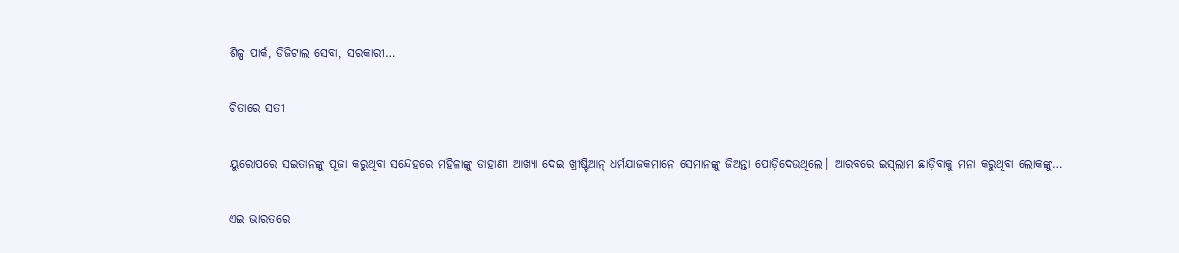ଶିଳ୍ପ ପାର୍କ, ଡିଜିଟାଲ ସେବା, ସରକାରୀ…

ଚିତାରେ ସତୀ

ୟୁରୋପରେ ସଇତାନଙ୍କୁ ପୂଜା କରୁଥିବା ସନ୍ଦେହରେ ମହିଳାଙ୍କୁ ଡାହାଣୀ ଆଖ୍ୟା ଦେଇ ଖ୍ରୀଷ୍ଟିଆନ୍‌ ଧର୍ମଯାଜକମାନେ ସେମାନଙ୍କୁ ଜିଅନ୍ତା ପୋଡ଼ିଦେଉଥିଲେ। ଆରବରେ ଇସ୍‌ଲାମ ଛାଡ଼ିବାକୁ ମନା କରୁଥିବା ଲୋକଙ୍କୁ…

ଏଇ ଭାରତରେ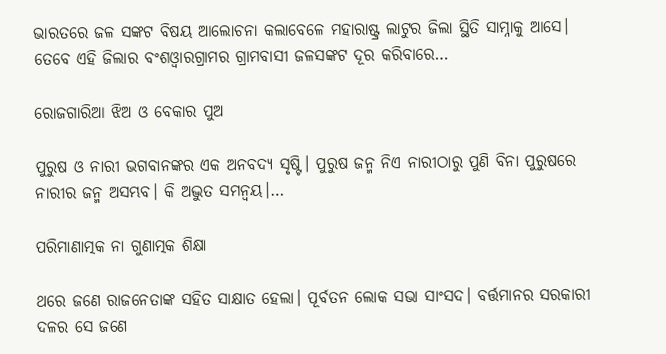ଭାରତରେ ଜଳ ସଙ୍କଟ ବିଷୟ ଆଲୋଚନା କଲାବେଳେ ମହାରାଷ୍ଟ୍ର ଲାଟୁର ଜିଲା ସ୍ଥିତି ସାମ୍ନାକୁ ଆସେ। ତେବେ ଏହି ଜିଲାର ବଂଶଓ୍ବାରଗ୍ରାମର ଗ୍ରାମବାସୀ ଜଳସଙ୍କଟ ଦୂର କରିବାରେ…

ରୋଜଗାରିଆ ଝିଅ ଓ ବେକାର ପୁଅ

ପୁରୁଷ ଓ ନାରୀ ଭଗବାନଙ୍କର ଏକ ଅନବଦ୍ୟ ସୃଷ୍ଟି। ପୁରୁଷ ଜନ୍ମ ନିଏ ନାରୀଠାରୁ ପୁଣି ବିନା ପୁରୁଷରେ ନାରୀର ଜନ୍ମ ଅସମ୍ଭବ। କି ଅଦ୍ଭୁତ ସମନ୍ବୟ।…

ପରିମାଣାତ୍ମକ ନା ଗୁଣାତ୍ମକ ଶିକ୍ଷା

ଥରେ ଜଣେ ରାଜନେତାଙ୍କ ସହିତ ସାକ୍ଷାତ ହେଲା। ପୂର୍ବତନ ଲୋକ ସଭା ସାଂସଦ। ବର୍ତ୍ତମାନର ସରକାରୀ ଦଳର ସେ ଜଣେ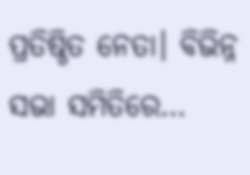ପ୍ରତିଷ୍ଠିତ ନେତା। ବିଭିନ୍ନ ସଭା ସମିତିରେ…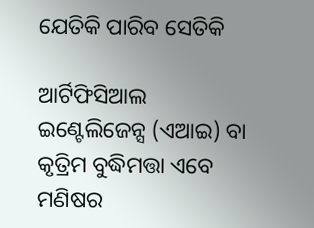ଯେତିକି ପାରିବ ସେତିକି

ଆର୍ଟିଫିସିଆଲ ଇଣ୍ଟେଲିଜେନ୍ସ (ଏଆଇ) ବା କୃତ୍ରିମ ବୁଦ୍ଧିମତ୍ତା ଏବେ ମଣିଷର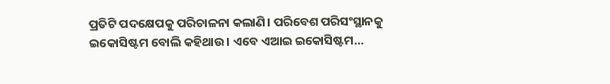ପ୍ରତିଟି ପଦକ୍ଷେପକୁ ପରିଚାଳନା କଲାଣି। ପରିବେଶ ପରିସଂସ୍ଥାନକୁ ଇକୋସିଷ୍ଟମ ବୋଲି କହିଥାଉ। ଏବେ ଏଆଇ ଇକୋସିଷ୍ଟମ…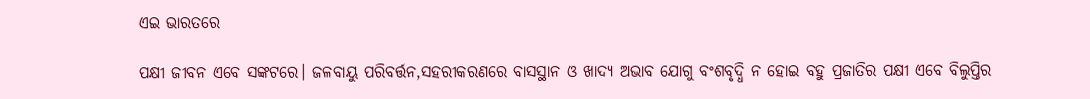ଏଇ ଭାରତରେ

ପକ୍ଷୀ ଜୀବନ ଏବେ ସଙ୍କଟରେ। ଜଳବାୟୁ ପରିବର୍ତ୍ତନ,ସହରୀକରଣରେ ବାସସ୍ଥାନ ଓ ଖାଦ୍ୟ ଅଭାବ ଯୋଗୁ ବଂଶବୃଦ୍ଧି ନ ହୋଇ ବହୁ ପ୍ରଜାତିର ପକ୍ଷୀ ଏବେ ବିଲୁପ୍ତିର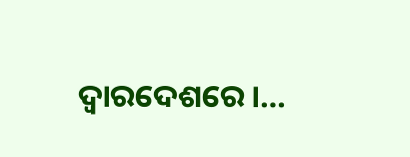ଦ୍ୱାରଦେଶରେ।…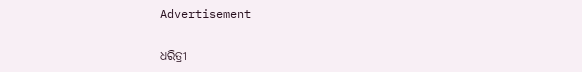Advertisement

ଧରିତ୍ରୀ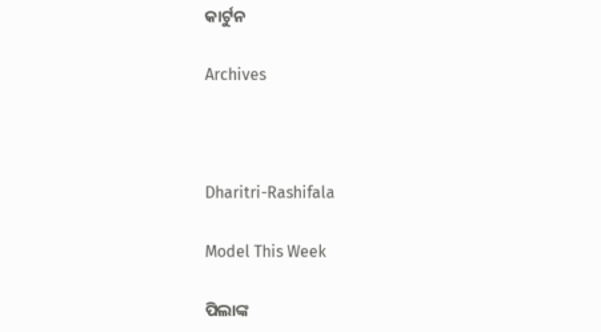କାର୍ଟୁନ

Archives



Dharitri-Rashifala

Model This Week

ପିଲାଙ୍କ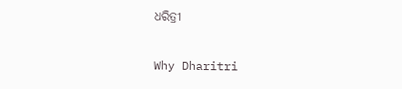ଧରିତ୍ରୀ

Why Dharitri